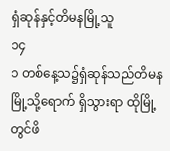ရှံဆုန်နှင့်တိမနမြို့သူ
၁၄
၁ တစ်နေ့သ၌ရှံဆုန်သည်တိမနမြို့သို့ရောက် ရှိသွားရာ ထိုမြို့တွင်ဖိ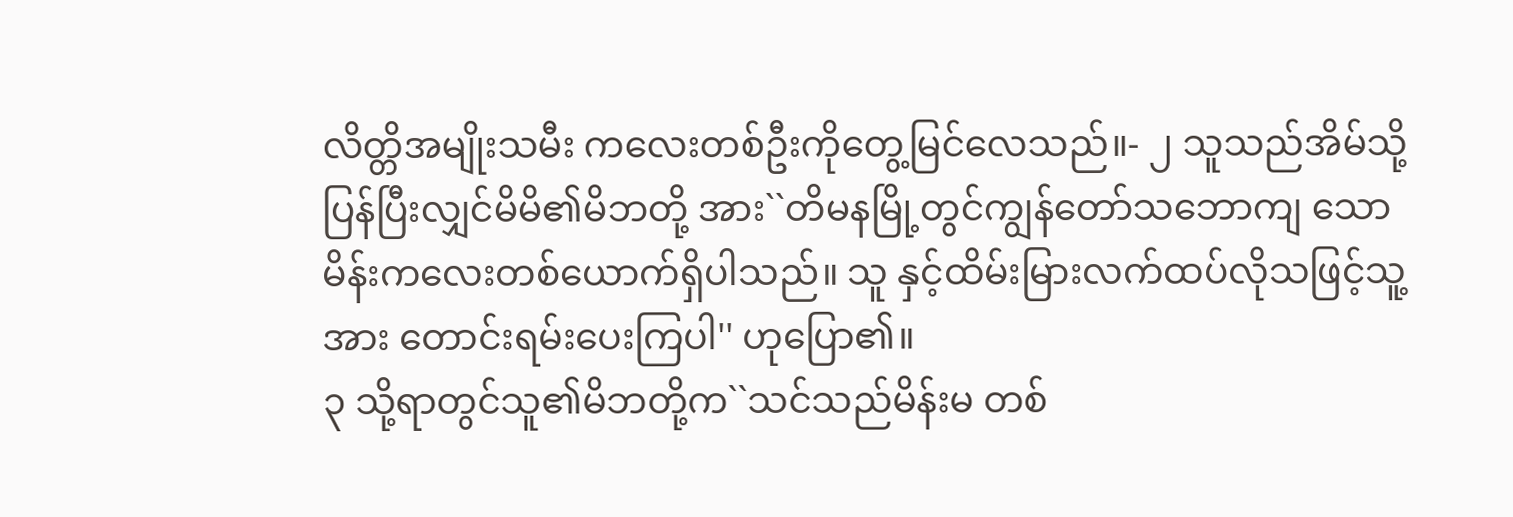လိတ္တိအမျိုးသမီး ကလေးတစ်ဦးကိုတွေ့မြင်လေသည်။- ၂ သူသည်အိမ်သို့ပြန်ပြီးလျှင်မိမိ၏မိဘတို့ အား``တိမနမြို့တွင်ကျွန်တော်သဘောကျ သောမိန်းကလေးတစ်ယောက်ရှိပါသည်။ သူ နှင့်ထိမ်းမြားလက်ထပ်လိုသဖြင့်သူ့အား တောင်းရမ်းပေးကြပါ'' ဟုပြော၏။
၃ သို့ရာတွင်သူ၏မိဘတို့က``သင်သည်မိန်းမ တစ်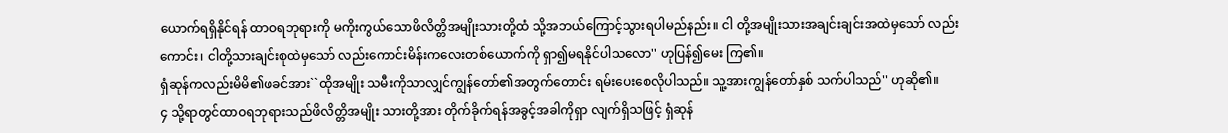ယောက်ရရှိနိုင်ရန် ထာဝရဘုရားကို မကိုးကွယ်သောဖိလိတ္တိအမျိုးသားတို့ထံ သို့အဘယ်ကြောင့်သွားရပါမည်နည်း။ ငါ တို့အမျိုးသားအချင်းချင်းအထဲမှသော် လည်းကောင်း၊ ငါတို့သားချင်းစုထဲမှသော် လည်းကောင်းမိန်းကလေးတစ်ယောက်ကို ရှာ၍မရနိုင်ပါသလော'' ဟုပြန်၍မေး ကြ၏။
ရှံဆုန်ကလည်းမိမိ၏ဖခင်အား``ထိုအမျိုး သမီးကိုသာလျှင်ကျွန်တော်၏အတွက်တောင်း ရမ်းပေးစေလိုပါသည်။ သူ့အားကျွန်တော်နှစ် သက်ပါသည်'' ဟုဆို၏။
၄ သို့ရာတွင်ထာဝရဘုရားသည်ဖိလိတ္တိအမျိုး သားတို့အား တိုက်ခိုက်ရန်အခွင့်အခါကိုရှာ လျက်ရှိသဖြင့် ရှံဆုန်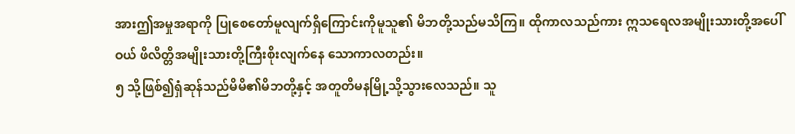အားဤအမှုအရာကို ပြုစေတော်မူလျက်ရှိကြောင်းကိုမူသူ၏ မိဘတို့သည်မသိကြ။ ထိုကာလသည်ကား ဣသရေလအမျိုးသားတို့အပေါ်ဝယ် ဖိလိတ္တိအမျိုးသားတို့ကြီးစိုးလျက်နေ သောကာလတည်း။
၅ သို့ဖြစ်၍ရှံဆုန်သည်မိမိ၏မိဘတို့နှင့် အတူတိမနမြို့သို့သွားလေသည်။ သူ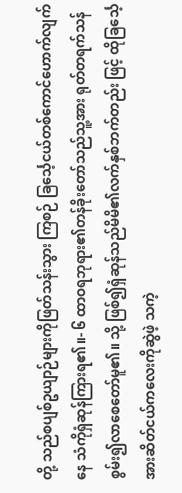တို့ သည်စပျစ်ဥယျာဉ်များကိုဖြတ်သန်းသွား ကြစဉ် ခြင်္သေ့ငယ်တစ်ကောင်ဟောက်လျက်နေ သံကိုရှံဆုန်ကြားရ၏။- ၆ ထာဝရဘုရား၏တန်ခိုးတော်သည်သူ့အား ရုတ်တရက်သန်စွမ်း၍လာစေတော်မူ၏။ သို့ ဖြစ်၍ရှံဆုန်သည်မိမိ၏လက်နှစ်ဘက်တည်း ဖြင့် ထိုခြင်္သေ့အားဆိတ်ငယ်ကလေးကိုဆွဲဖဲ့ သကဲ့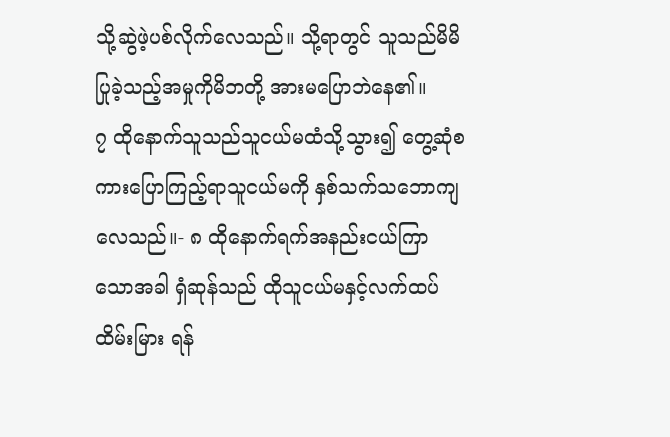သို့ဆွဲဖဲ့ပစ်လိုက်လေသည်။ သို့ရာတွင် သူသည်မိမိပြုခဲ့သည့်အမှုကိုမိဘတို့ အားမပြောဘဲနေ၏။
၇ ထိုနောက်သူသည်သူငယ်မထံသို့သွား၍ တွေ့ဆုံစကားပြောကြည့်ရာသူငယ်မကို နှစ်သက်သဘောကျလေသည်။- ၈ ထိုနောက်ရက်အနည်းငယ်ကြာသောအခါ ရှံဆုန်သည် ထိုသူငယ်မနှင့်လက်ထပ်ထိမ်းမြား ရန်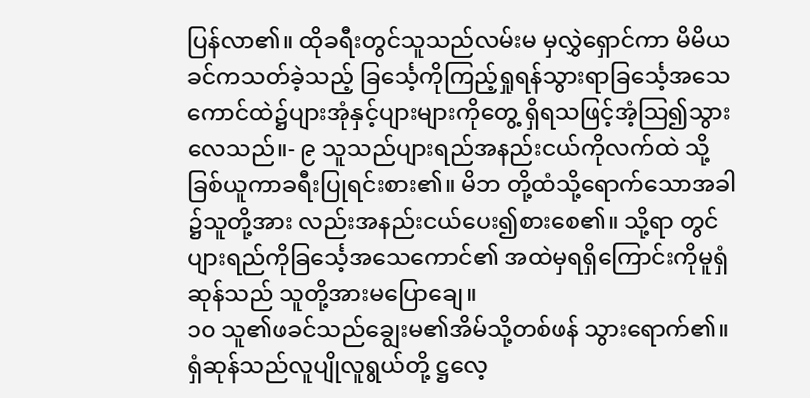ပြန်လာ၏။ ထိုခရီးတွင်သူသည်လမ်းမ မှလွှဲရှောင်ကာ မိမိယခင်ကသတ်ခဲ့သည့် ခြင်္သေ့ကိုကြည့်ရှုရန်သွားရာခြင်္သေ့အသေ ကောင်ထဲ၌ပျားအုံနှင့်ပျားများကိုတွေ့ ရှိရသဖြင့်အံ့သြ၍သွားလေသည်။- ၉ သူသည်ပျားရည်အနည်းငယ်ကိုလက်ထဲ သို့ခြစ်ယူကာခရီးပြုရင်းစား၏။ မိဘ တို့ထံသို့ရောက်သောအခါ၌သူတို့အား လည်းအနည်းငယ်ပေး၍စားစေ၏။ သို့ရာ တွင်ပျားရည်ကိုခြင်္သေ့အသေကောင်၏ အထဲမှရရှိကြောင်းကိုမူရှံဆုန်သည် သူတို့အားမပြောချေ။
၁၀ သူ၏ဖခင်သည်ချွေးမ၏အိမ်သို့တစ်ဖန် သွားရောက်၏။ ရှံဆုန်သည်လူပျိုလူရွယ်တို့ ဋ္ဌလေ့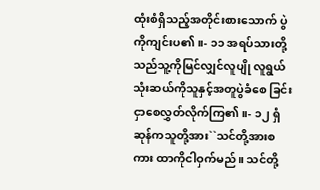ထုံးစံရှိသည့်အတိုင်းစားသောက် ပွဲကိုကျင်းပ၏။- ၁၁ အရပ်သားတို့သည်သူ့ကိုမြင်လျှင်လူပျို လူရွယ်သုံးဆယ်ကိုသူနှင့်အတူပွဲခံစေ ခြင်းငှာစေလွှတ်လိုက်ကြ၏။- ၁၂ ရှံဆုန်ကသူတို့အား``သင်တို့အားစကား ထာကိုငါဝှက်မည်။ သင်တို့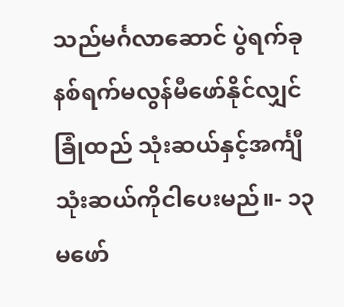သည်မင်္ဂလာဆောင် ပွဲရက်ခုနစ်ရက်မလွန်မီဖော်နိုင်လျှင် ခြုံထည် သုံးဆယ်နှင့်အင်္ကျီသုံးဆယ်ကိုငါပေးမည်။- ၁၃ မဖော်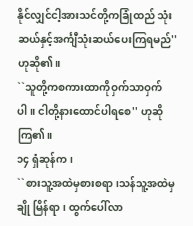နိုင်လျှင်ငါ့အားသင်တို့ကခြုံထည် သုံးဆယ်နှင့်အင်္ကျီသုံးဆယ်ပေးကြရမည်'' ဟုဆို၏။
``သူတို့ကစကားထာကိုဝှက်သာဝှက်ပါ။ ငါတို့နားထောင်ပါရစေ'' ဟုဆိုကြ၏။
၁၄ ရှံဆုန်က၊
``စားသူ့အထဲမှစားစရာ၊သန်သူ့အထဲမှချို မြိန်ရာ၊ ထွက်ပေါ်လာ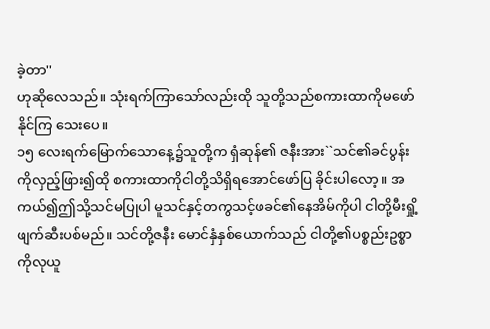ခဲ့တာ''
ဟုဆိုလေသည်။ သုံးရက်ကြာသော်လည်းထို သူတို့သည်စကားထာကိုမဖော်နိုင်ကြ သေးပေ။
၁၅ လေးရက်မြောက်သောနေ့၌သူတို့က ရှံဆုန်၏ ဇနီးအား``သင်၏ခင်ပွန်းကိုလှည့်ဖြား၍ထို စကားထာကိုငါတို့သိရှိရအောင်ဖော်ပြ ခိုင်းပါလော့။ အကယ်၍ဤသို့သင်မပြုပါ မူသင်နှင့်တကွသင့်ဖခင်၏နေအိမ်ကိုပါ ငါတို့မီးရှို့ဖျက်ဆီးပစ်မည်။ သင်တို့ဇနီး မောင်နှံနှစ်ယောက်သည် ငါတို့၏ပစ္စည်းဥစ္စာ ကိုလုယူ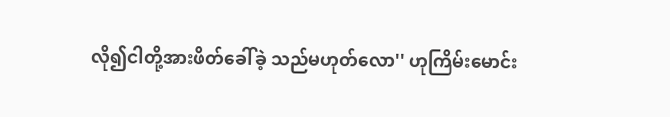လို၍ငါတို့အားဖိတ်ခေါ်ခဲ့ သည်မဟုတ်လော'' ဟုကြိမ်းမောင်း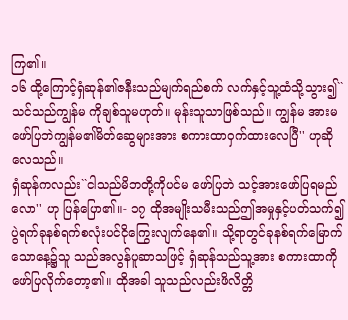ကြ၏။
၁၆ ထို့ကြောင့်ရှံဆုန်၏ဇနီးသည်မျက်ရည်စက် လက်နှင့်သူ့ထံသို့သွား၍``သင်သည်ကျွန်မ ကိုချစ်သူမဟုတ်။ မုန်းသူသာဖြစ်သည်။ ကျွန်မ အားမဖော်ပြဘဲကျွန်မ၏မိတ်ဆွေများအား စကားထာဝှက်ထားလေပြီ'' ဟုဆိုလေသည်။
ရှံဆုန်ကလည်း``ငါသည်မိဘတို့ကိုပင်မ ဖော်ပြဘဲ သင့်အားဖော်ပြရမည်လော'' ဟု ပြန်ပြော၏။- ၁၇ ထိုအမျိုးသမီးသည်ဤအမှုနှင့်ပတ်သက်၍ ပွဲရက်ခုနစ်ရက်စလုံးပင်ငိုကြွေးလျက်နေ၏။ သို့ရာတွင်ခုနစ်ရက်မြောက်သောနေ့၌သူ သည်အလွန်ပူဆာသဖြင့် ရှံဆုန်သည်သူ့အား စကားထာကိုဖော်ပြလိုက်တော့၏။ ထိုအခါ သူသည်လည်းဖိလိတ္တိ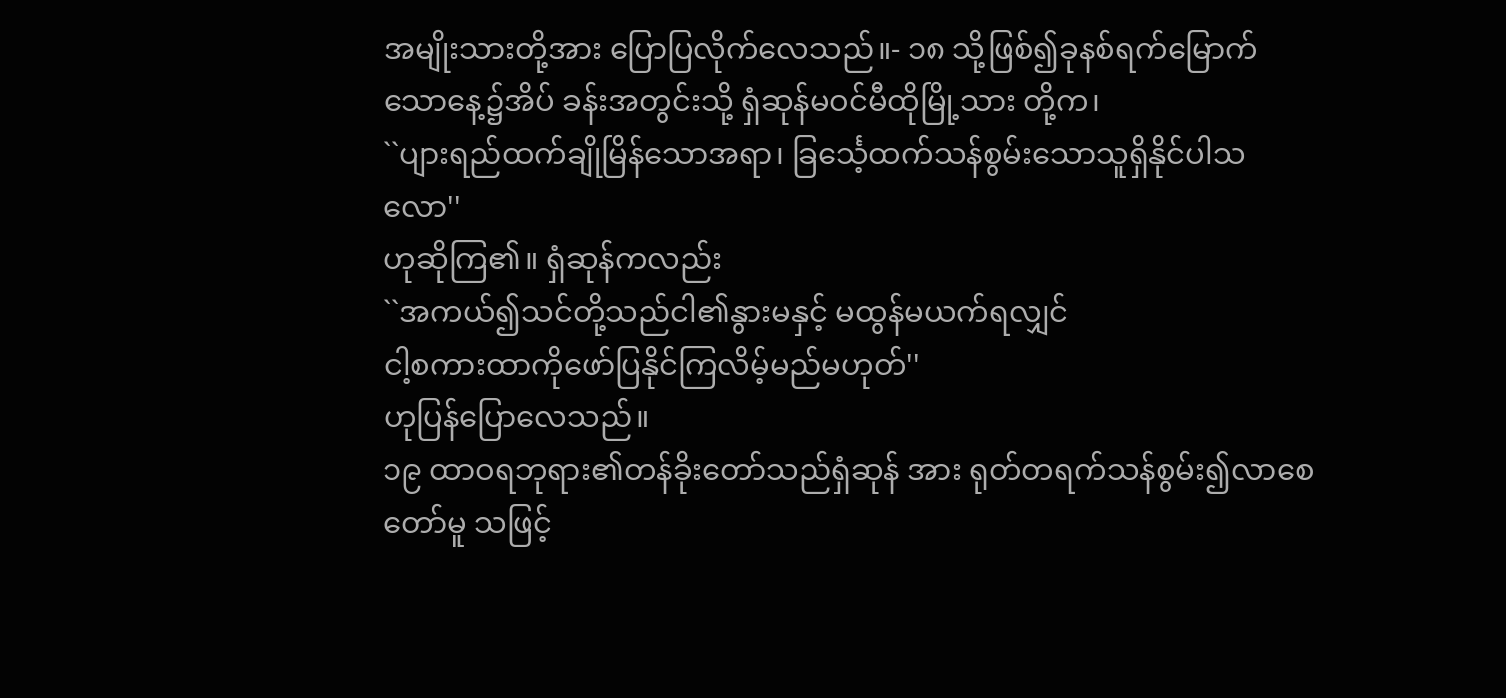အမျိုးသားတို့အား ပြောပြလိုက်လေသည်။- ၁၈ သို့ဖြစ်၍ခုနစ်ရက်မြောက်သောနေ့၌အိပ် ခန်းအတွင်းသို့ ရှံဆုန်မဝင်မီထိုမြို့သား တို့က၊
``ပျားရည်ထက်ချိုမြိန်သောအရာ၊ ခြင်္သေ့ထက်သန်စွမ်းသောသူရှိနိုင်ပါသလော''
ဟုဆိုကြ၏။ ရှံဆုန်ကလည်း
``အကယ်၍သင်တို့သည်ငါ၏နွားမနှင့် မထွန်မယက်ရလျှင်
ငါ့စကားထာကိုဖော်ပြနိုင်ကြလိမ့်မည်မဟုတ်''
ဟုပြန်ပြောလေသည်။
၁၉ ထာဝရဘုရား၏တန်ခိုးတော်သည်ရှံဆုန် အား ရုတ်တရက်သန်စွမ်း၍လာစေတော်မူ သဖြင့်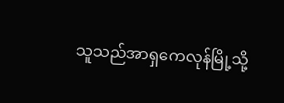သူသည်အာရှကေလုန်မြို့သို့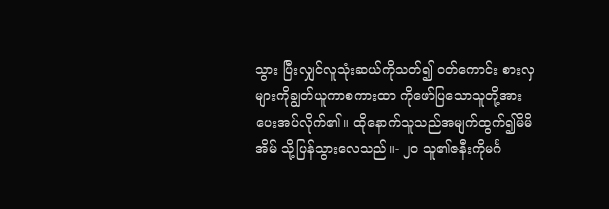သွား ပြီးလျှင်လူသုံးဆယ်ကိုသတ်၍ ဝတ်ကောင်း စားလှများကိုချွတ်ယူကာစကားထာ ကိုဖော်ပြသောသူတို့အားပေးအပ်လိုက်၏။ ထိုနောက်သူသည်အမျက်ထွက်၍မိမိအိမ် သို့ပြန်သွားလေသည်။- ၂၀ သူ၏ဇနီးကိုမင်္ဂ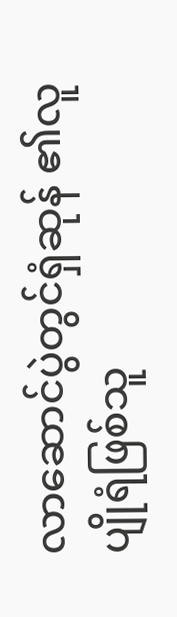လာဆောင်ပွဲတွင်ရှံဆုန် ၏လူပျိုရံဖြစ်သူ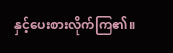နှင့်ပေးစားလိုက်ကြ၏။